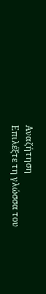Αναζήτηση
Επιλέξτε τη γλώσσα του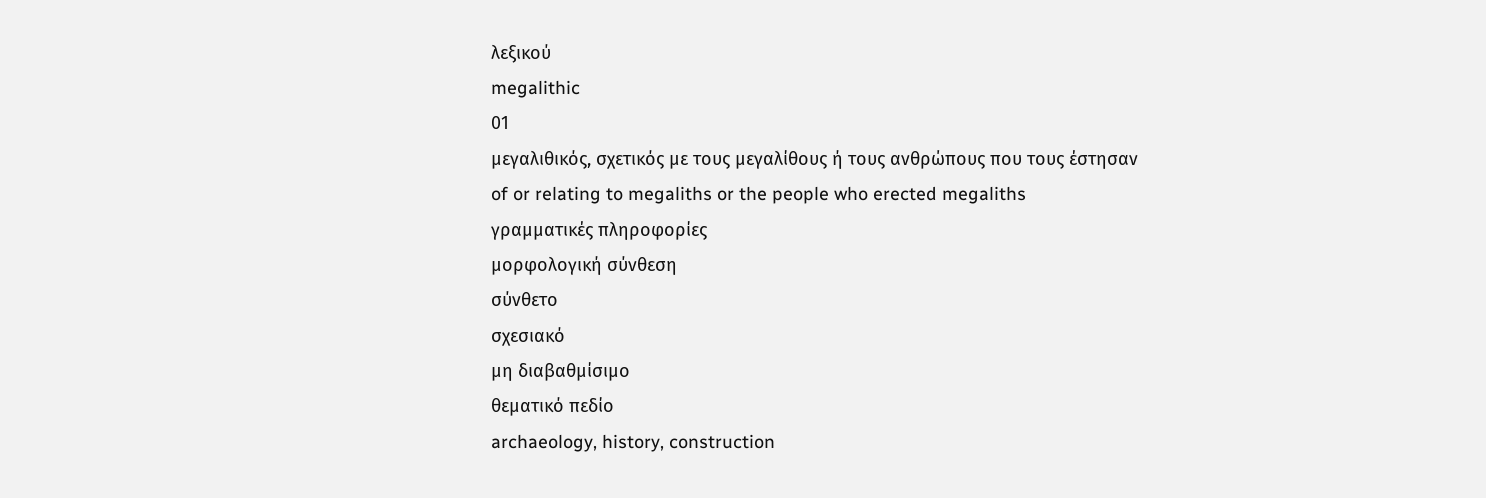λεξικού
megalithic
01
μεγαλιθικός, σχετικός με τους μεγαλίθους ή τους ανθρώπους που τους έστησαν
of or relating to megaliths or the people who erected megaliths
γραμματικές πληροφορίες
μορφολογική σύνθεση
σύνθετο
σχεσιακό
μη διαβαθμίσιμο
θεματικό πεδίο
archaeology, history, construction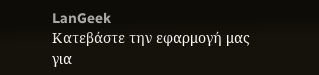LanGeek
Κατεβάστε την εφαρμογή μας για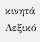κινητά
Λεξικό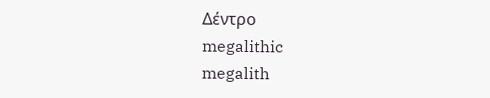Δέντρο
megalithic
megalith